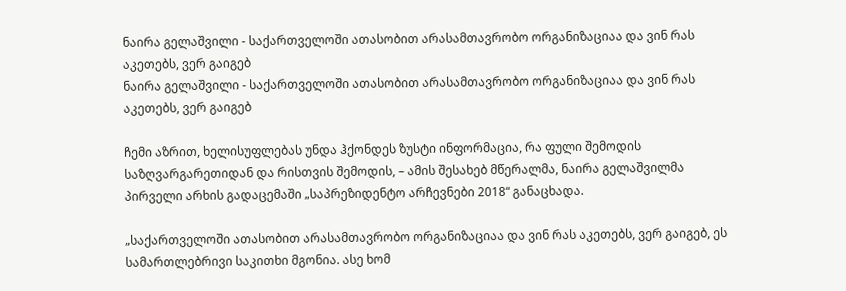ნაირა გელაშვილი - საქართველოში ათასობით არასამთავრობო ორგანიზაციაა და ვინ რას აკეთებს, ვერ გაიგებ
ნაირა გელაშვილი - საქართველოში ათასობით არასამთავრობო ორგანიზაციაა და ვინ რას აკეთებს, ვერ გაიგებ

ჩემი აზრით, ხელისუფლებას უნდა ჰქონდეს ზუსტი ინფორმაცია, რა ფული შემოდის საზღვარგარეთიდან და რისთვის შემოდის, – ამის შესახებ მწერალმა, ნაირა გელაშვილმა პირველი არხის გადაცემაში „საპრეზიდენტო არჩევნები 2018“ განაცხადა.

„საქართველოში ათასობით არასამთავრობო ორგანიზაციაა და ვინ რას აკეთებს, ვერ გაიგებ, ეს სამართლებრივი საკითხი მგონია. ასე ხომ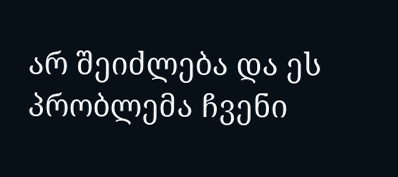არ შეიძლება და ეს პრობლემა ჩვენი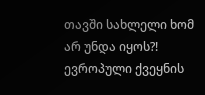თავში სახლელი ხომ არ უნდა იყოს?! ევროპული ქვეყნის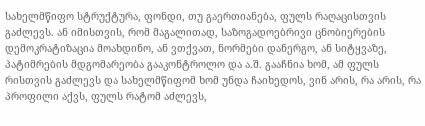სახელმწიფო სტრუქტურა, ფონდი, თუ გაერთიანება, ფულს რაღაცისთვის გაძლევს. ან იმისთვის, რომ მაგალითად, საზოგადოებრივი ცნობიერების დემოკრატიზაცია მოახდინო, ან ვთქვათ, ნორმები დანერგო, ან სიტყვაზე, პატიმრების მდგომარეობა გააკონტროლო და ა.შ. გააჩნია ხომ, ამ ფულს რისთვის გაძლევს და სახელმწიფომ ხომ უნდა ჩაიხედოს, ვინ არის, რა არის, რა პროფილი აქვს, ფულს რატომ აძლევს,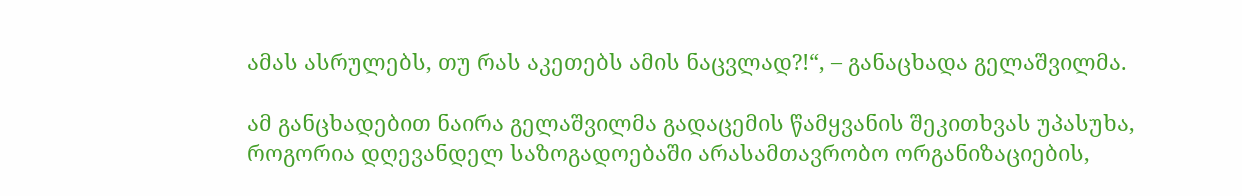ამას ასრულებს, თუ რას აკეთებს ამის ნაცვლად?!“, – განაცხადა გელაშვილმა.

ამ განცხადებით ნაირა გელაშვილმა გადაცემის წამყვანის შეკითხვას უპასუხა, როგორია დღევანდელ საზოგადოებაში არასამთავრობო ორგანიზაციების,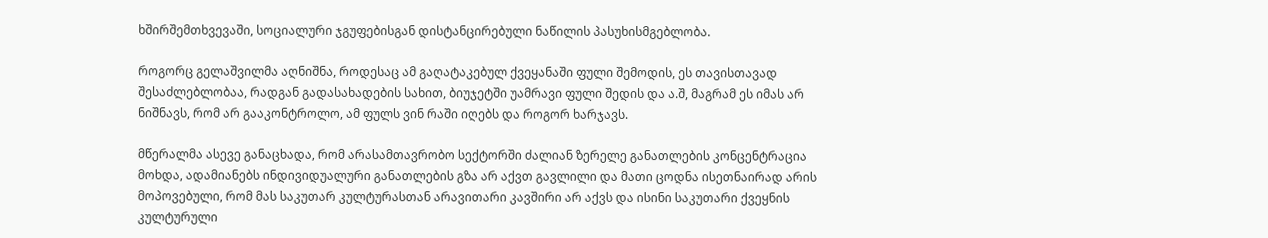ხშირშემთხვევაში, სოციალური ჯგუფებისგან დისტანცირებული ნაწილის პასუხისმგებლობა.

როგორც გელაშვილმა აღნიშნა, როდესაც ამ გაღატაკებულ ქვეყანაში ფული შემოდის, ეს თავისთავად შესაძლებლობაა, რადგან გადასახადების სახით, ბიუჯეტში უამრავი ფული შედის და ა.შ, მაგრამ ეს იმას არ ნიშნავს, რომ არ გააკონტროლო, ამ ფულს ვინ რაში იღებს და როგორ ხარჯავს.

მწერალმა ასევე განაცხადა, რომ არასამთავრობო სექტორში ძალიან ზერელე განათლების კონცენტრაცია მოხდა, ადამიანებს ინდივიდუალური განათლების გზა არ აქვთ გავლილი და მათი ცოდნა ისეთნაირად არის მოპოვებული, რომ მას საკუთარ კულტურასთან არავითარი კავშირი არ აქვს და ისინი საკუთარი ქვეყნის კულტურული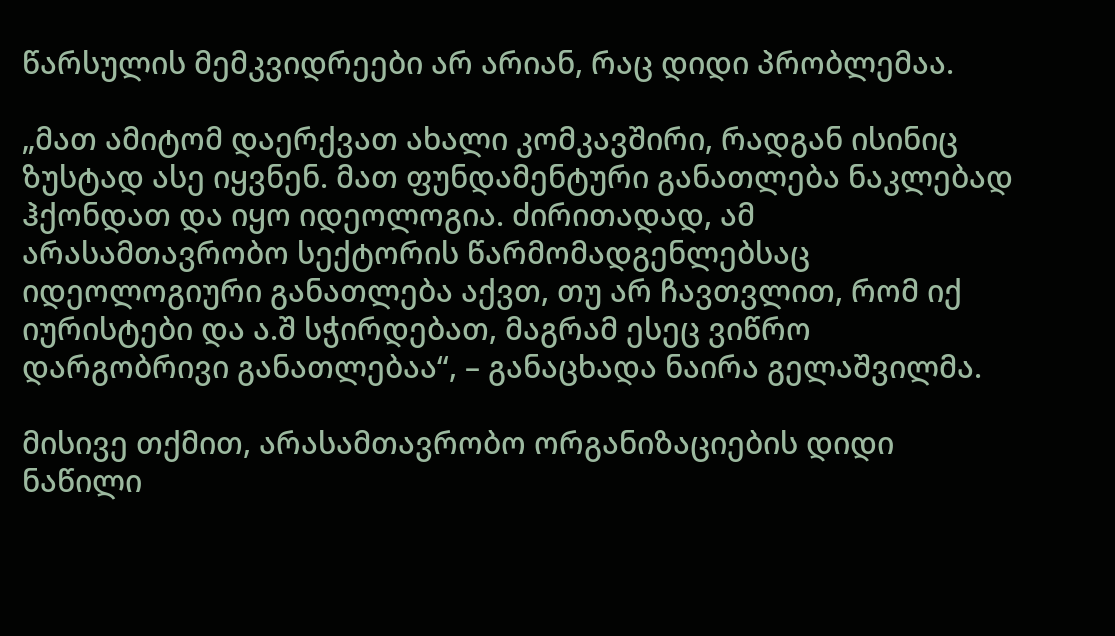წარსულის მემკვიდრეები არ არიან, რაც დიდი პრობლემაა.

„მათ ამიტომ დაერქვათ ახალი კომკავშირი, რადგან ისინიც ზუსტად ასე იყვნენ. მათ ფუნდამენტური განათლება ნაკლებად ჰქონდათ და იყო იდეოლოგია. ძირითადად, ამ არასამთავრობო სექტორის წარმომადგენლებსაც იდეოლოგიური განათლება აქვთ, თუ არ ჩავთვლით, რომ იქ იურისტები და ა.შ სჭირდებათ, მაგრამ ესეც ვიწრო დარგობრივი განათლებაა“, – განაცხადა ნაირა გელაშვილმა.

მისივე თქმით, არასამთავრობო ორგანიზაციების დიდი ნაწილი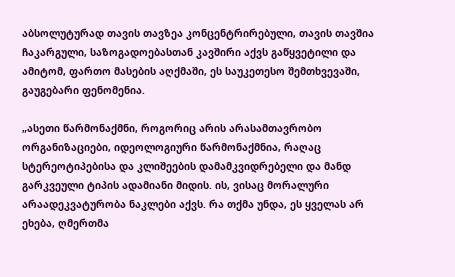აბსოლუტურად თავის თავზეა კონცენტრირებული, თავის თავშია ჩაკარგული, საზოგადოებასთან კავშირი აქვს გაწყვეტილი და ამიტომ, ფართო მასების აღქმაში, ეს საუკეთესო შემთხვევაში, გაუგებარი ფენომენია.

„ასეთი წარმონაქმნი, როგორიც არის არასამთავრობო ორგანიზაციები, იდეოლოგიური წარმონაქმნია, რაღაც სტერეოტიპებისა და კლიშეების დამამკვიდრებელი და მანდ გარკვეული ტიპის ადამიანი მიდის. ის, ვისაც მორალური არაადეკვატურობა ნაკლები აქვს. რა თქმა უნდა, ეს ყველას არ ეხება, ღმერთმა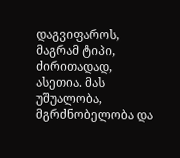დაგვიფაროს, მაგრამ ტიპი, ძირითადად, ასეთია. მას უშუალობა, მგრძნობელობა და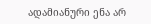ადამიანური ენა არ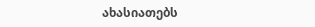ახასიათებს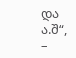და ა.შ“, –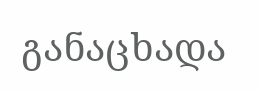განაცხადა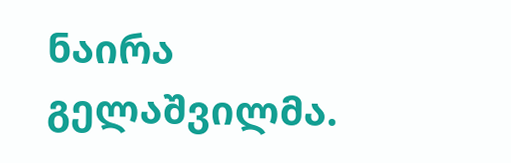ნაირა გელაშვილმა.